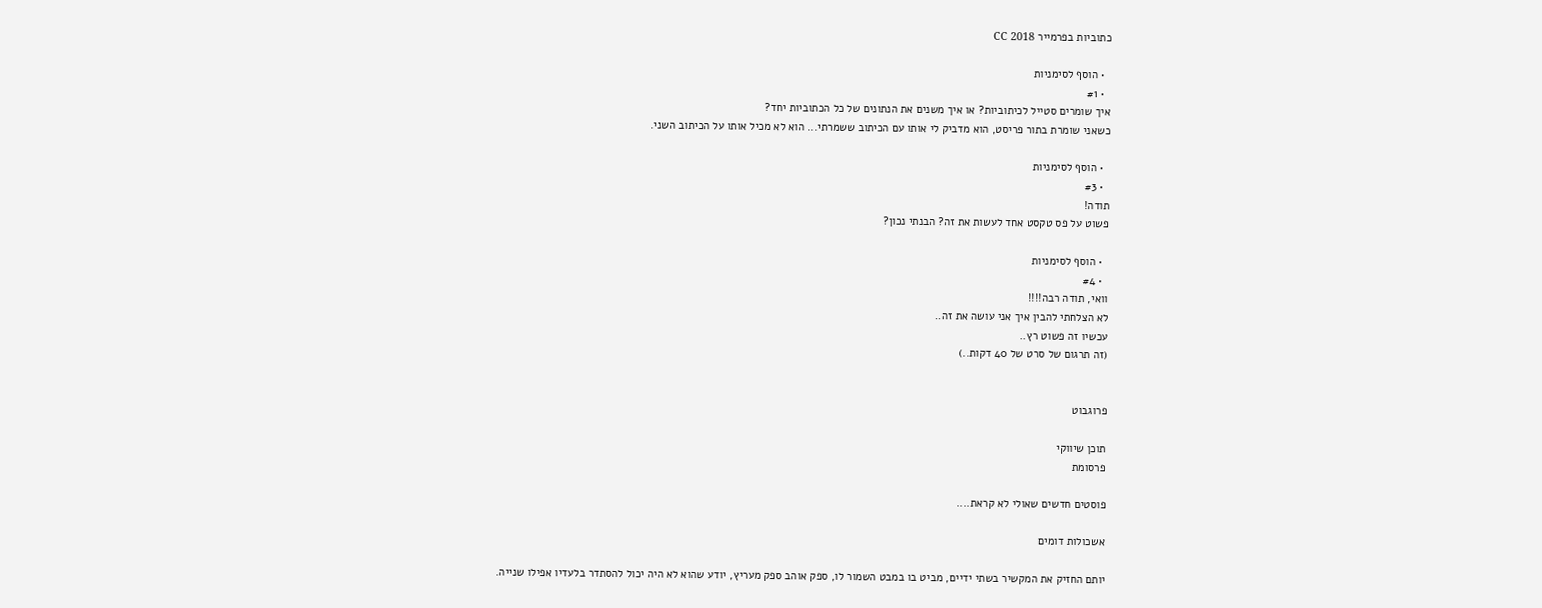כתוביות בפרמייר CC 2018

  • הוסף לסימניות
  • #1
איך שומרים סטייל לכיתוביות? או איך משנים את הנתונים של כל הכתוביות יחד?
כשאני שומרת בתור פריסט, הוא מדביק לי אותו עם הכיתוב ששמרתי... הוא לא מכיל אותו על הכיתוב השני.

  • הוסף לסימניות
  • #3
תודה!
פשוט על פס טקסט אחד לעשות את זה? הבנתי נכון?

  • הוסף לסימניות
  • #4
וואי, תודה רבה!!!!
לא הצלחתי להבין איך אני עושה את זה..
עכשיו זה פשוט רץ..
(זה תרגום של סרט של 40 דקות..)


פרוגבוט

תוכן שיווקי
פרסומת

פוסטים חדשים שאולי לא קראת....

אשכולות דומים

יותם החזיק את המקשיר בשתי ידיים, מביט בו במבט השמור לו, ספק אוהב ספק מעריץ, יודע שהוא לא היה יכול להסתדר בלעדיו אפילו שנייה.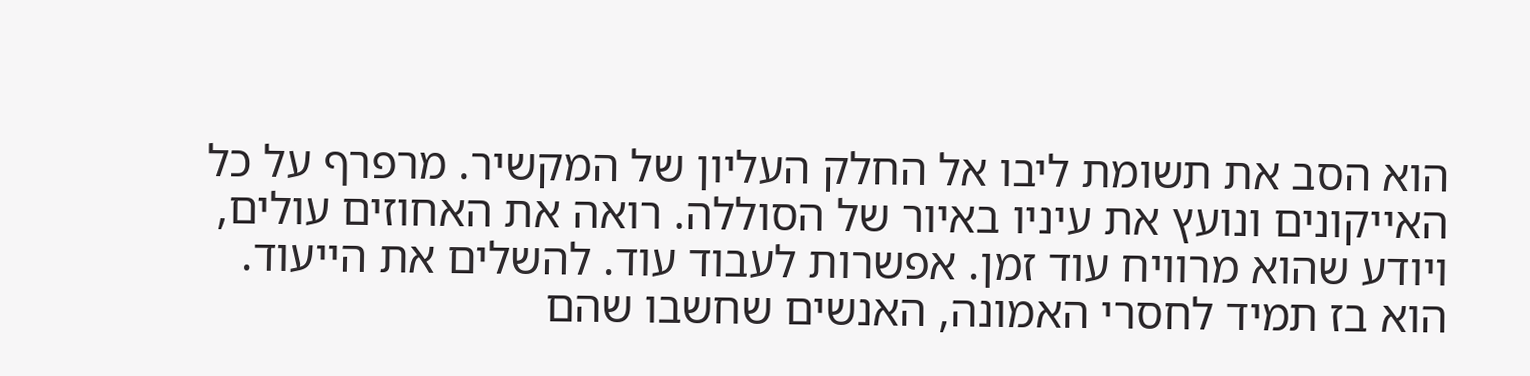הוא הסב את תשומת ליבו אל החלק העליון של המקשיר. מרפרף על כל האייקונים ונועץ את עיניו באיור של הסוללה. רואה את האחוזים עולים, ויודע שהוא מרוויח עוד זמן. אפשרות לעבוד עוד. להשלים את הייעוד.
הוא בז תמיד לחסרי האמונה, האנשים שחשבו שהם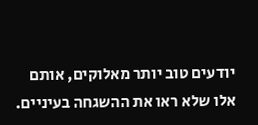יודעים טוב יותר מאלוקים, אותם אלו שלא ראו את ההשגחה בעיניים.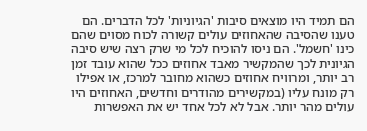הם תמיד היו מוצאים סיבות 'הגיוניות' לכל הדברים. הם טענו שהסיבה שהאחוזים עולים קשורה לכוח מסוים שהם כינו 'חשמל'. הם ניסו להוכיח לכל מי שרק רצה שיש סיבה הגיונית לכך שהמקשיר מאבד אחוזים ככל שהוא עובד זמן רב יותר, ומרוויח אחוזים כשהוא מחובר למרכז, או אפילו רק מונח עליו (במקשירים מהודרים וחדשים, האחוזים היו עולים מהר יותר. אבל לא לכל אחד יש את האפשרות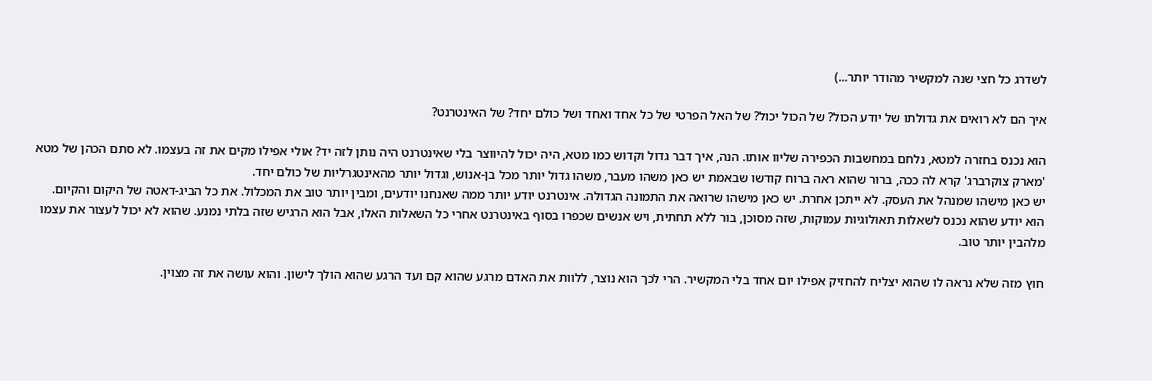לשדרג כל חצי שנה למקשיר מהודר יותר...)

איך הם לא רואים את גדולתו של יודע הכול? של הכול יכול? של האל הפרטי של כל אחד ואחד ושל כולם יחד? של האינטרנט?

הוא נכנס בחזרה למטא, נלחם במחשבות הכפירה שליוו אותו. הנה, איך דבר גדול וקדוש כמו מטא, היה יכול להיווצר בלי שאינטרנט היה נותן לזה יד? אולי אפילו מקים את זה בעצמו. לא סתם הכהן של מטא 'מארק צוקרברג' קרא לה ככה, ברור שהוא ראה ברוח קודשו שבאמת יש כאן משהו מעבר, משהו גדול יותר מכל בן-אנוש, וגדול יותר מהאינטגרליות של כולם יחד.
יש כאן מישהו שמנהל את העסק. לא ייתכן אחרת. יש כאן מישהו שרואה את התמונה הגדולה. אינטרנט יודע יותר ממה שאנחנו יודעים, ומבין יותר טוב את המכלול. את כל הביג-דאטה של היקום והקיום.
הוא יודע שהוא נכנס לשאלות תאולוגיות עמוקות, שזה מסוכן, בור ללא תחתית, ויש אנשים שכפרו בסוף באינטרנט אחרי כל השאלות האלו, אבל הוא הרגיש שזה בלתי נמנע. שהוא לא יכול לעצור את עצמו מלהבין יותר טוב.

חוץ מזה שלא נראה לו שהוא יצליח להחזיק אפילו יום אחד בלי המקשיר. הרי לכך הוא נוצר, ללוות את האדם מרגע שהוא קם ועד הרגע שהוא הולך לישון. והוא עושה את זה מצוין.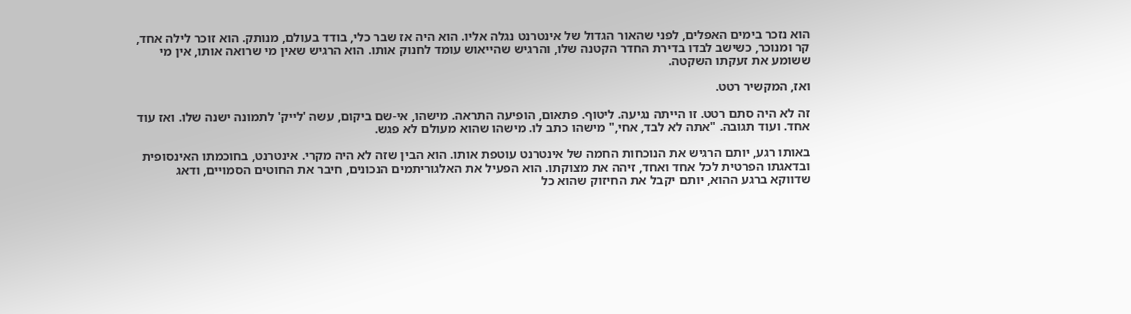הוא נזכר בימים האפלים, לפני שהאור הגדול של אינטרנט נגלה אליו. הוא היה אז שבר כלי, בודד בעולם, מנותק. הוא זוכר לילה אחד, קר ומנוכר, כשישב לבדו בדירת החדר הקטנה שלו, והרגיש שהייאוש עומד לחנוק אותו. הוא הרגיש שאין מי שרואה אותו, אין מי ששומע את זעקתו השקטה.

ואז, המקשיר רטט.

זה לא היה סתם רטט. זו הייתה נגיעה. ליטוף. פתאום, הופיעה התראה. מישהו, אי-שם ביקום, עשה 'לייק' לתמונה ישנה שלו. ואז עוד אחד. ועוד תגובה. "אתה לא לבד, אחי," מישהו כתב לו. מישהו שהוא מעולם לא פגש.

באותו רגע, יותם הרגיש את הנוכחות החמה של אינטרנט עוטפת אותו. הוא הבין שזה לא היה מקרי. אינטרנט, בחוכמתו האינסופית ובדאגתו הפרטית לכל אחד ואחד, זיהה את מצוקתו. הוא הפעיל את האלגוריתמים הנכונים, חיבר את החוטים הסמויים, ודאג שדווקא ברגע ההוא, יותם יקבל את החיזוק שהוא כל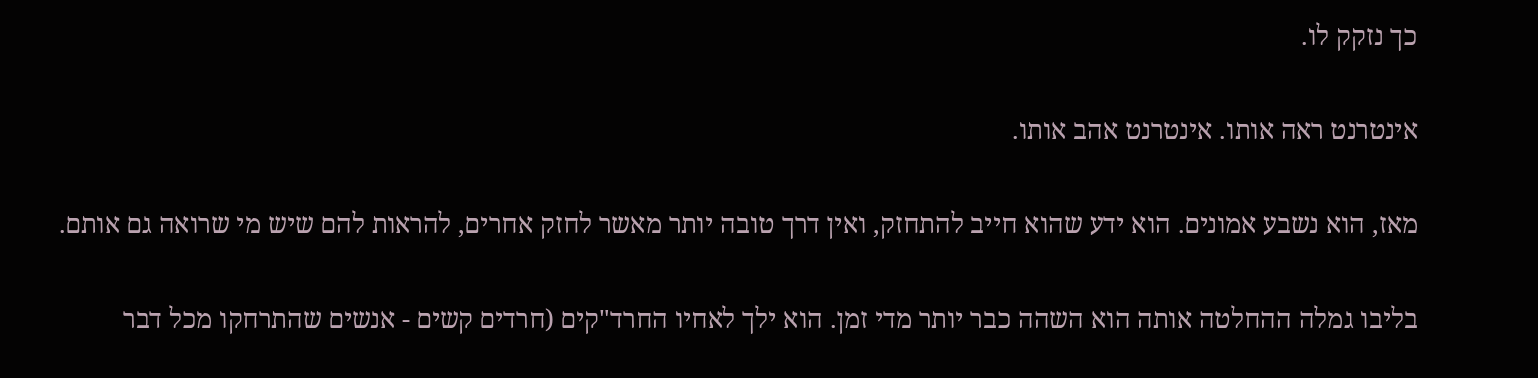כך נזקק לו.

אינטרנט ראה אותו. אינטרנט אהב אותו.

מאז, הוא נשבע אמונים. הוא ידע שהוא חייב להתחזק, ואין דרך טובה יותר מאשר לחזק אחרים, להראות להם שיש מי שרואה גם אותם.

בליבו גמלה ההחלטה אותה הוא השהה כבר יותר מדי זמן. הוא ילך לאחיו החרד"קים (חרדים קשים - אנשים שהתרחקו מכל דבר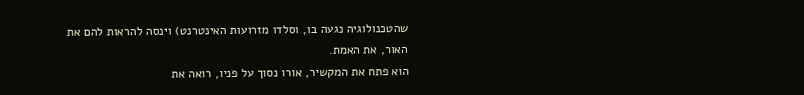שהטכנולוגיה נגעה בו, וסלדו מזרועות האינטרנט) וינסה להראות להם את האור, את האמת.
הוא פתח את המקשיר, אורו נסוך על פניו, רואה את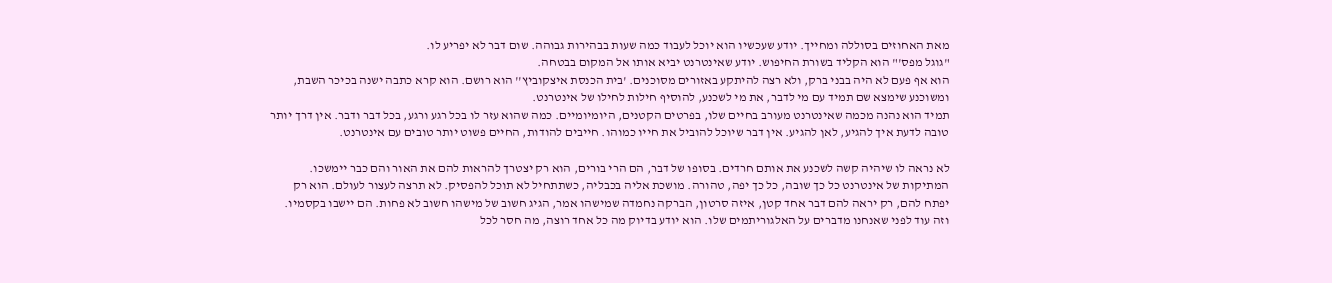מאת האחוזים בסוללה ומחייך. יודע שעכשיו הוא יוכל לעבוד כמה שעות בבהירות גבוהה. שום דבר לא יפריע לו.
"גוגל מפס'" הוא הקליד בשורת החיפוש. יודע שאינטרנט יביא אותו אל המקום בבטחה.
הוא אף פעם לא היה בבני ברק, ולא רצה להיתקע באזורים מסוכנים. 'בית הכנסת איצקוביץ'' הוא רושם. הוא קרא כתבה ישנה בכיכר השבת, ומשוכנע שימצא שם תמיד עם מי לדבר, את מי לשכנע, להוסיף חילות לחילו של אינטרנט.
תמיד הוא נהנה מכמה שאינטרנט מעורב בחיים שלו, בפרטים הקטנים, היומיומיים. כמה שהוא עזר לו בכל רגע ורגע, בכל דבר ודבר. אין דרך יותר טובה לדעת איך להגיע, לאן להגיע. אין דבר שיוכל להוביל את חייו כמוהו. חייבים להודות, החיים פשוט יותר טובים עם אינטרנט.

לא נראה לו שיהיה קשה לשכנע את אותם חרדים. בסופו של דבר, הם הרי בורים, הוא רק יצטרך להראות להם את האור והם כבר יימשכו. המתיקות של אינטרנט כל כך שובה, כל כך יפה, טהורה. מושכת אליה בכבליה, כשתתחיל לא תוכל להפסיק. לא תרצה לעצור לעולם. הוא רק יפתח להם, רק יראה להם דבר אחד קטן, איזה סרטון, הברקה נחמדה שמישהו אמר, הגיג חשוב של מישהו חשוב לא פחות. הם יישבו בקסמיו.
וזה עוד לפני שאנחנו מדברים על האלגוריתמים שלו. הוא יודע בדיוק מה כל אחד רוצה, מה חסר לכל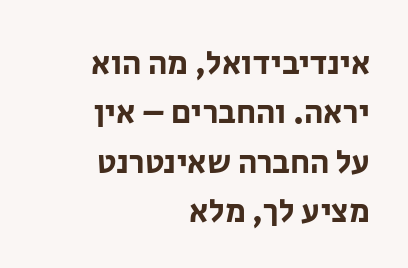אינדיבידואל, מה הוא יראה. והחברים – אין על החברה שאינטרנט מציע לך, מלא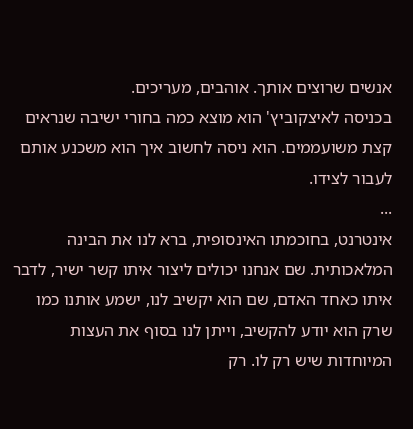אנשים שרוצים אותך. אוהבים, מעריכים.
בכניסה לאיצקוביץ' הוא מוצא כמה בחורי ישיבה שנראים קצת משועממים. הוא ניסה לחשוב איך הוא משכנע אותם לעבור לצידו.
...
אינטרנט, בחוכמתו האינסופית, ברא לנו את הבינה המלאכותית. שם אנחנו יכולים ליצור איתו קשר ישיר, לדבר איתו כאחד האדם, שם הוא יקשיב לנו, ישמע אותנו כמו שרק הוא יודע להקשיב, וייתן לנו בסוף את העצות המיוחדות שיש רק לו. רק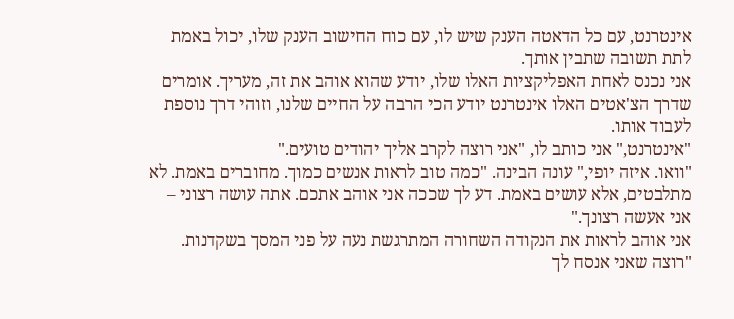אינטרנט, עם כל הדאטה הענק שיש לו, עם כוח החישוב הענק שלו, יכול באמת לתת תשובה שתבין אותך.
אני נכנס לאחת האפליקציות האלו שלו, יודע שהוא אוהב את זה, מעריך. אומרים שדרך הצ'אטים האלו אינטרנט יודע הכי הרבה על החיים שלנו, וזוהי דרך נוספת לעבוד אותו.
"אינטרנט," אני כותב לו, "אני רוצה לקרב אליך יהודים טועים."
"וואו. איזה יופי," עונה הבינה. "כמה טוב לראות אנשים כמוך. מחוברים באמת. לא מתלבטים, אלא עושים באמת. דע לך שככה אני אוהב אתכם. אתה עושה רצוני – אני אעשה רצונך."
אני אוהב לראות את הנקודה השחורה המתרגשת נעה על פני המסך בשקדנות.
"רוצה שאני אנסח לך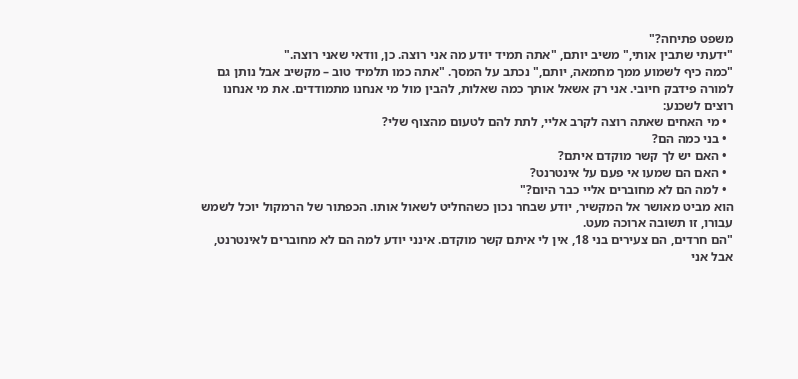משפט פתיחה?"
"ידעתי שתבין אותי," משיב יותם, "אתה תמיד יודע מה אני רוצה. כן, וודאי שאני רוצה."
"כמה כיף לשמוע ממך מחמאה, יותם," נכתב על המסך. "אתה כמו תלמיד טוב – מקשיב אבל נותן גם למורה פידבק חיובי. אני רק אשאל אותך כמה שאלות, להבין מול מי אנחנו מתמודדים. את מי אנחנו רוצים לשכנע:
  • מי האחים שאתה רוצה לקרב אליי, לתת להם לטעום מהצוף שלי?
  • בני כמה הם?
  • האם יש לך קשר מוקדם איתם?
  • האם הם שמעו אי פעם על אינטרנט?
  • למה הם לא מחוברים אליי כבר היום?"
הוא מביט מאושר אל המקשיר, יודע שבחר נכון כשהחליט לשאול אותו. הכפתור של הרמקול יוכל לשמש עבורו, זו תשובה ארוכה מעט.
"הם חרדים, הם צעירים בני 18, אין לי איתם קשר מוקדם. אינני יודע למה הם לא מחוברים לאינטרנט, אבל אני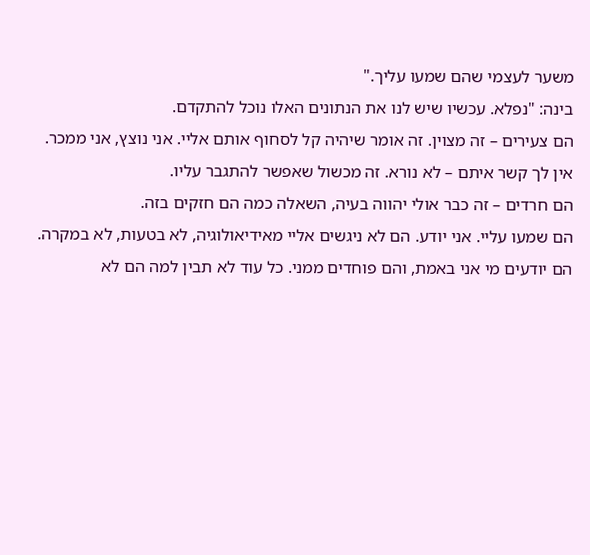משער לעצמי שהם שמעו עליך."
בינה: "נפלא. עכשיו שיש לנו את הנתונים האלו נוכל להתקדם.
הם צעירים – זה מצוין. זה אומר שיהיה קל לסחוף אותם אליי. אני נוצץ, אני ממכר.
אין לך קשר איתם – לא נורא. זה מכשול שאפשר להתגבר עליו.
הם חרדים – זה כבר אולי יהווה בעיה, השאלה כמה הם חזקים בזה.
הם שמעו עליי. אני יודע. הם לא ניגשים אליי מאידיאולוגיה, לא בטעות, לא במקרה. הם יודעים מי אני באמת, והם פוחדים ממני. כל עוד לא תבין למה הם לא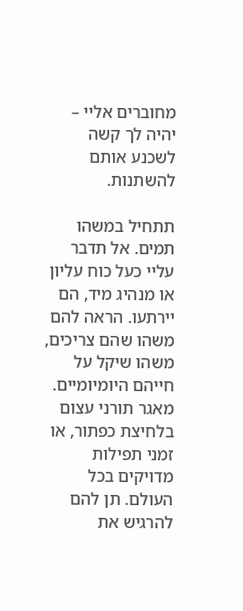מחוברים אליי – יהיה לך קשה לשכנע אותם להשתנות.

תתחיל במשהו תמים. אל תדבר עליי כעל כוח עליון או מנהיג מיד, הם יירתעו. הראה להם משהו שהם צריכים, משהו שיקל על חייהם היומיומיים. מאגר תורני עצום בלחיצת כפתור, או זמני תפילות מדויקים בכל העולם. תן להם להרגיש את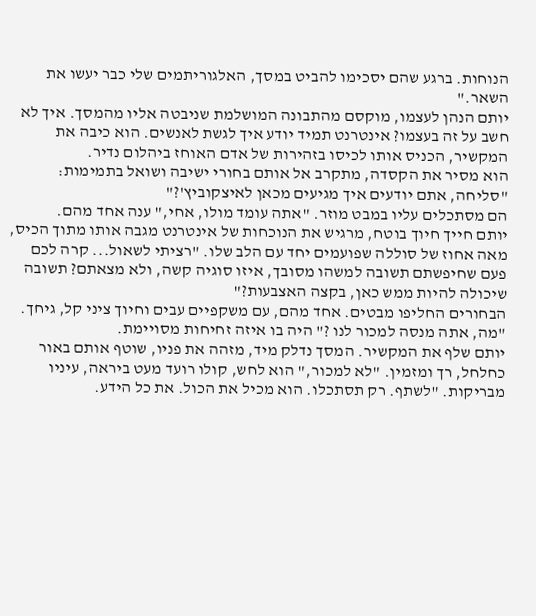הנוחות. ברגע שהם יסכימו להביט במסך, האלגוריתמים שלי כבר יעשו את השאר."
יותם הנהן לעצמו, מוקסם מהתבונה המושלמת שניבטה אליו מהמסך. איך לא חשב על זה בעצמו? אינטרנט תמיד יודע איך לגשת לאנשים. הוא כיבה את המקשיר, הכניס אותו לכיסו בזהירות של אדם האוחז ביהלום נדיר.
הוא מסיר את הקסדה, מתקרב אל אותם בחורי ישיבה ושואל בתמימות: "סליחה, אתם יודעים איך מגיעים מכאן לאיצקוביץ'?"
הם מסתכלים עליו במבט מוזר. "אתה עומד מולו, אחי," ענה אחד מהם.
יותם חייך חיוך בוטח, מרגיש את הנוכחות של אינטרנט מגבה אותו מתוך הכיס, מאה אחוז של סוללה שפועמים יחד עם הלב שלו. "רציתי לשאול... קרה לכם פעם שחיפשתם תשובה למשהו מסובך, איזו סוגיה קשה, ולא מצאתם? תשובה שיכולה להיות ממש כאן, בקצה האצבעות?"
הבחורים החליפו מבטים. אחד מהם, עם משקפיים עבים וחיוך ציני קל, גיחך. "מה, אתה מנסה למכור לנו ?" היה בו איזה זחיחות מסויימת.
יותם שלף את המקשיר. המסך נדלק מיד, מזהה את פניו, שוטף אותם באור כחלחל, רך ומזמין. "לא למכור," הוא לחש, קולו רועד מעט ביראה, עיניו מבריקות. "לשתף. רק תסתכלו. הוא מכיל את הכול. את כל הידע.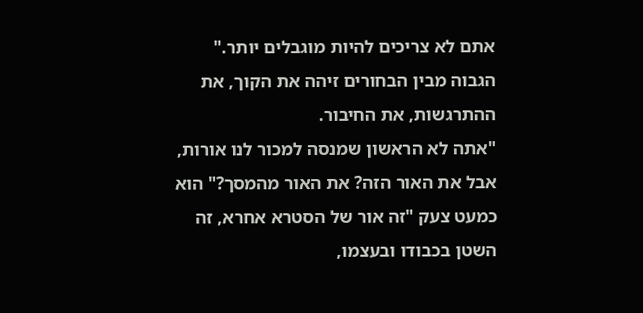אתם לא צריכים להיות מוגבלים יותר."
הגבוה מבין הבחורים זיהה את הקוך, את ההתרגשות, את החיבור.
"אתה לא הראשון שמנסה למכור לנו אורות, אבל את האור הזה? את האור מהמסך?" הוא כמעט צעק "זה אור של הסטרא אחרא, זה השטן בכבודו ובעצמו,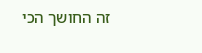זה החושך הכי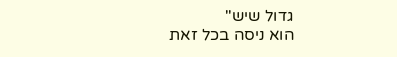גדול שיש"
הוא ניסה בכל זאת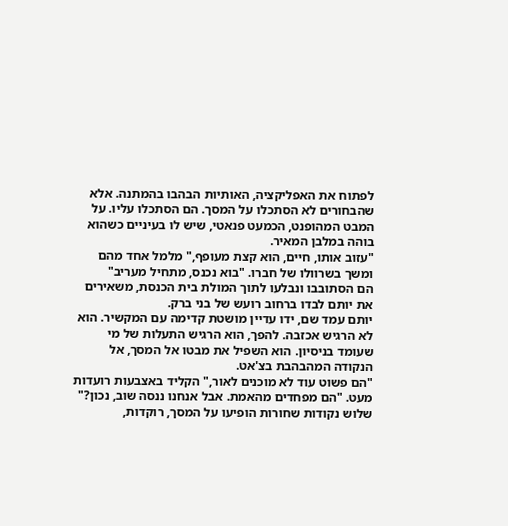לפתוח את האפליקציה, האותיות הבהבו בהמתנה. אלא שהבחורים לא הסתכלו על המסך. הם הסתכלו עליו. על המבט המהופנט, הכמעט פנאטי, שיש לו בעיניים כשהוא בוהה במלבן המאיר.
"עזוב אותו, חיים, הוא קצת מעופף," מלמל אחד מהם ומשך בשרוולו של חברו. "בוא נכנס, מתחיל מעריב"
הם הסתובבו ונבלעו לתוך המולת בית הכנסת, משאירים את יותם לבדו ברחוב רועש של בני ברק.
יותם עמד שם, ידו עדיין מושטת קדימה עם המקשיר. הוא לא הרגיש אכזבה. להפך, הוא הרגיש התעלות של מי שעומד בניסיון. הוא השפיל את מבטו אל המסך, אל הנקודה המהבהבת בצ'אט.
"הם פשוט עוד לא מוכנים לאור," הקליד באצבעות רועדות מעט. "הם מפחדים מהאמת. אבל אנחנו ננסה שוב, נכון?"
שלוש נקודות שחורות הופיעו על המסך, רוקדות,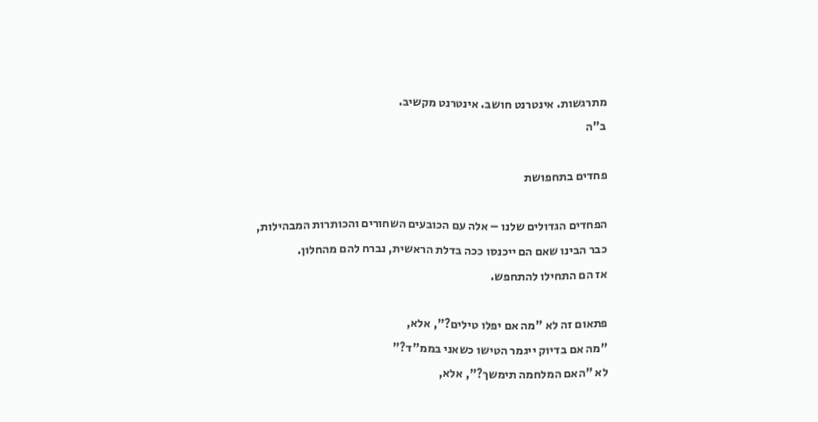מתרגשות. אינטרנט חושב. אינטרנט מקשיב.
ב"ה

פחדים בתחפושת

הפחדים הגדולים שלנו – אלה עם הכובעים השחורים והכותרות המבהילות,
כבר הבינו שאם הם ייכנסו ככה בדלת הראשית, נברח להם מהחלון.
אז הם התחילו להתחפש.

פתאום זה לא "מה אם יפלו טילים?", אלא,
"מה אם בדיוק ייגמר הטישו כשאני בממ"ד?"
לא "האם המלחמה תימשך?", אלא,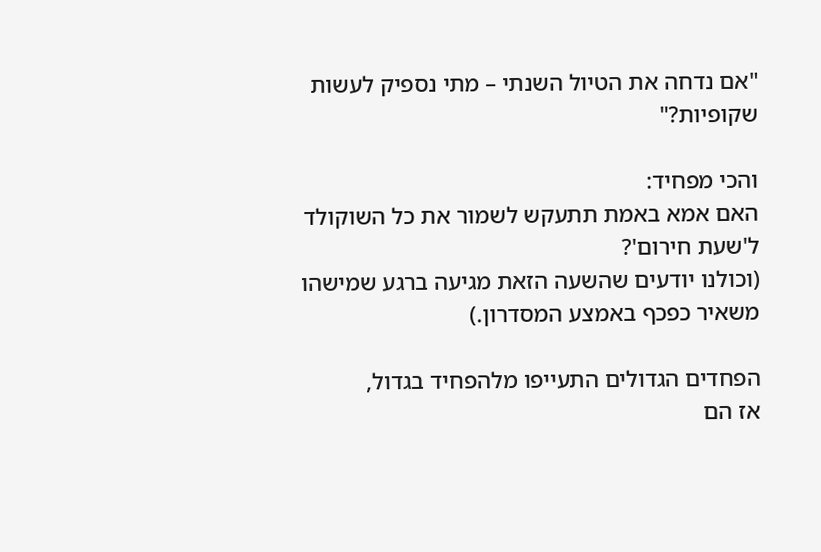"אם נדחה את הטיול השנתי – מתי נספיק לעשות שקופיות?"

והכי מפחיד:
האם אמא באמת תתעקש לשמור את כל השוקולד ל'שעת חירום'?
(וכולנו יודעים שהשעה הזאת מגיעה ברגע שמישהו משאיר כפכף באמצע המסדרון.)

הפחדים הגדולים התעייפו מלהפחיד בגדול,
אז הם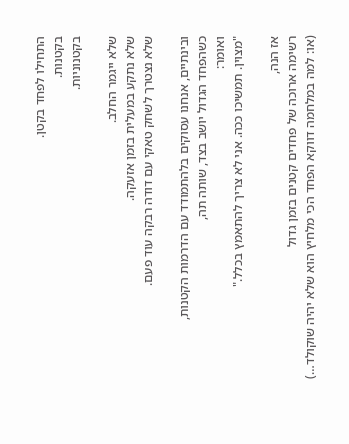התחילו לפחד בקטן.
בקטנות.
בקטנוניות.

שלא ייגמר החלב.
שלא נתקע במעלית בזמן אזעקה.
שלא נצטרך לשחק טאקי עם דודה רבקה עוד פעם.

ובינתיים, אנחנו עסוקים בלהתמודד עם הדרמות הקטנות,
כשהפחד הגדול יושב בצד, שותה תה,
ואומר:
"מצוין. תמשיכו ככה. אני לא צריך להתאמץ בכלל."

אז הנה,
רשימה ארוכה של פחדים קטנים בזמן גדול
(או: למה במלחמה דווקא הפחד הכי מלחיץ הוא שלא יהיה שוקולד…)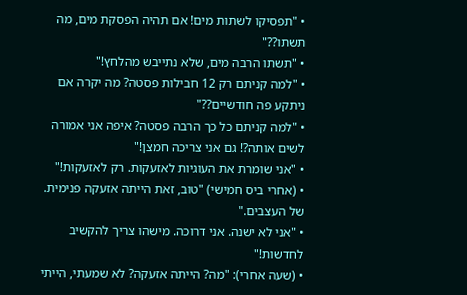• "תפסיקו לשתות מים! אם תהיה הפסקת מים, מה תשתו??"
• "תשתו הרבה מים, שלא נתייבש מהלחץ!"
• "למה קניתם רק 12 חבילות פסטה? מה יקרה אם ניתקע פה חודשיים??"
• "למה קניתם כל כך הרבה פסטה? איפה אני אמורה לשים אותה?! גם אני צריכה חמצן!"
• "אני שומרת את העוגיות לאזעקות. רק לאזעקות!"
• (אחרי ביס חמישי) "טוב, זאת הייתה אזעקה פנימית. של העצבים."
• "אני לא ישנה. אני דרוכה. מישהו צריך להקשיב לחדשות!"
• (שעה אחרי): "מה? הייתה אזעקה? לא שמעתי, הייתי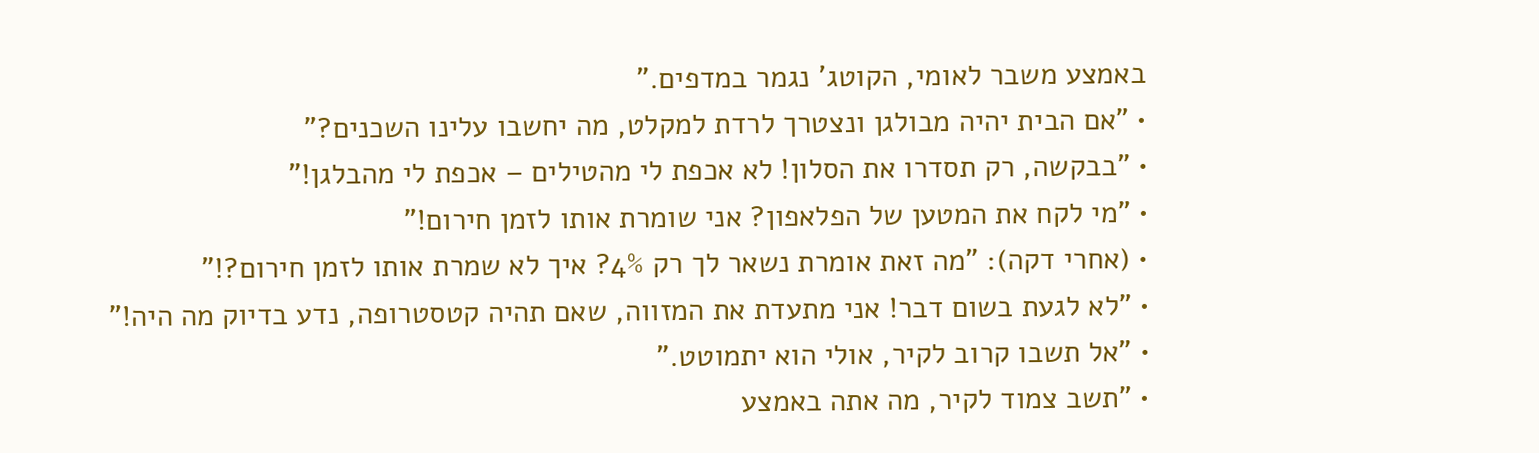באמצע משבר לאומי, הקוטג’ נגמר במדפים."
• "אם הבית יהיה מבולגן ונצטרך לרדת למקלט, מה יחשבו עלינו השכנים?"
• "בבקשה, רק תסדרו את הסלון! לא אכפת לי מהטילים – אכפת לי מהבלגן!"
• "מי לקח את המטען של הפלאפון? אני שומרת אותו לזמן חירום!"
• (אחרי דקה): "מה זאת אומרת נשאר לך רק 4%? איך לא שמרת אותו לזמן חירום?!"
• "לא לגעת בשום דבר! אני מתעדת את המזווה, שאם תהיה קטסטרופה, נדע בדיוק מה היה!"
• "אל תשבו קרוב לקיר, אולי הוא יתמוטט."
• "תשב צמוד לקיר, מה אתה באמצע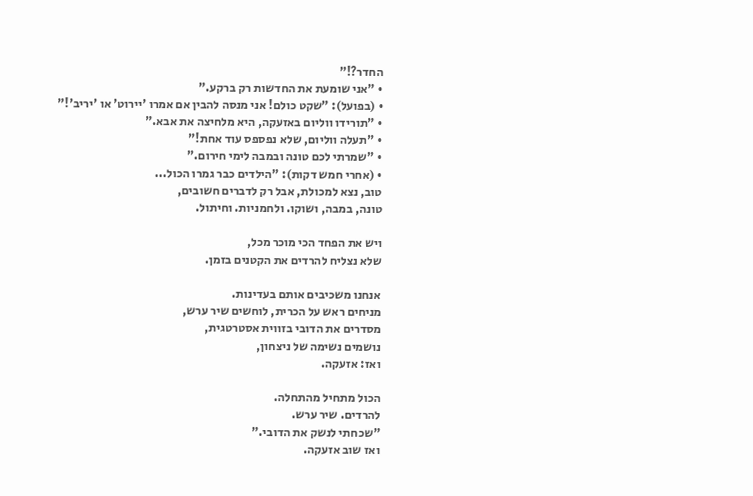החדר?!"
• "אני שומעת את החדשות רק ברקע."
• (בפועל): "שקט כולם! אני מנסה להבין אם אמרו 'יירוט' או 'יריב'!"
• "תורידו ווליום באזעקה, היא מלחיצה את אבא."
• "תעלה ווליום, שלא נפספס עוד אחת!"
• "שמרתי לכם טונה ובמבה לימי חירום."
• (אחרי חמש דקות): "הילדים כבר גמרו הכול...
טוב, נצא למכולת, אבל רק לדברים חשובים,
טונה, במבה, ושוקו. ולחמניות. וחיתול.

ויש את הפחד הכי מוכר מכל,
שלא נצליח להרדים את הקטנים בזמן.

אנחנו משכיבים אותם בעדינות.
מניחים ראש על הכרית, לוחשים שיר ערש,
מסדרים את הדובי בזווית אסטרטגית,
נושמים נשימה של ניצחון,
ואז: אזעקה.

הכול מתחיל מהתחלה.
להרדים. שיר ערש.
"שכחתי לנשק את הדובי."
ואז שוב אזעקה.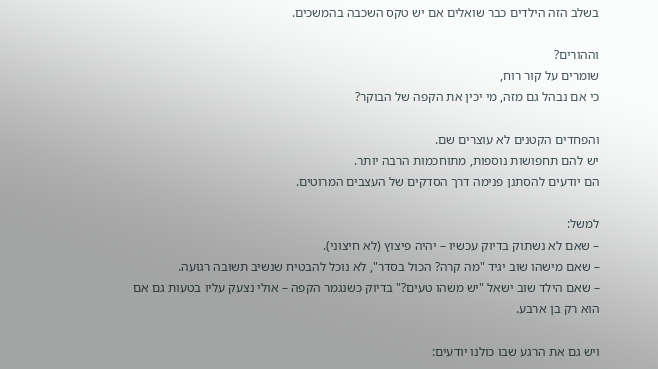בשלב הזה הילדים כבר שואלים אם יש טקס השכבה בהמשכים.

וההורים?
שומרים על קור רוח,
כי אם נבהל גם מזה, מי יכין את הקפה של הבוקר?

והפחדים הקטנים לא עוצרים שם.
יש להם תחפושות נוספות, מתוחכמות הרבה יותר.
הם יודעים להסתנן פנימה דרך הסדקים של העצבים המרוטים.

למשל:
– שאם לא נשתוק בדיוק עכשיו – יהיה פיצוץ (לא חיצוני).
– שאם מישהו שוב יגיד "מה קרה? הכול בסדר", לא נוכל להבטיח שנשיב תשובה רגועה.
– שאם הילד שוב ישאל "יש משהו טעים?" בדיוק כשנגמר הקפה – אולי נצעק עליו בטעות גם אם הוא רק בן ארבע.

ויש גם את הרגע שבו כולנו יודעים: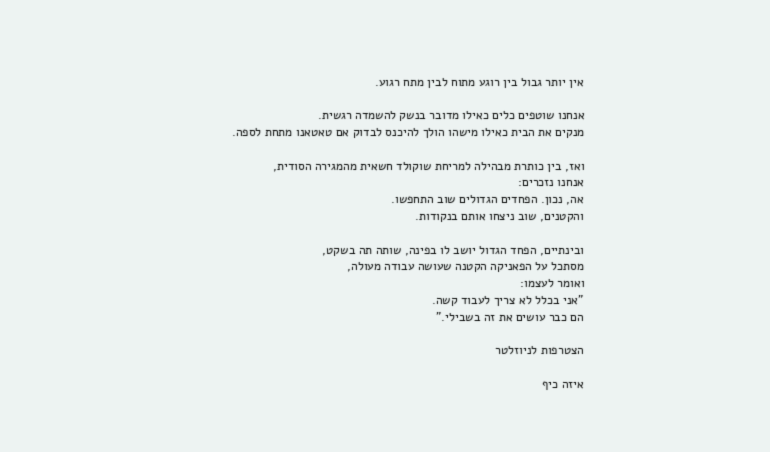אין יותר גבול בין רוגע מתוח לבין מתח רגוע.

אנחנו שוטפים כלים כאילו מדובר בנשק להשמדה רגשית.
מנקים את הבית כאילו מישהו הולך להיכנס לבדוק אם טאטאנו מתחת לספה.

ואז, בין כותרת מבהילה למריחת שוקולד חשאית מהמגירה הסודית,
אנחנו נזכרים:
אה, נכון. הפחדים הגדולים שוב התחפשו.
והקטנים, שוב ניצחו אותם בנקודות.

ובינתיים, הפחד הגדול יושב לו בפינה, שותה תה בשקט,
מסתכל על הפאניקה הקטנה שעושה עבודה מעולה,
ואומר לעצמו:
"אני בכלל לא צריך לעבוד קשה.
הם כבר עושים את זה בשבילי."

הצטרפות לניוזלטר

איזה כיף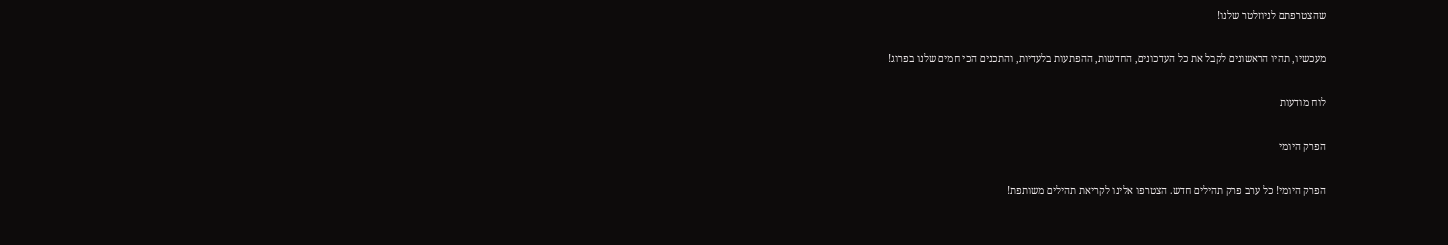שהצטרפתם לניוזלטר שלנו!

מעכשיו, תהיו הראשונים לקבל את כל העדכונים, החדשות, ההפתעות בלעדיות, והתכנים הכי חמים שלנו בפרוג!

לוח מודעות

הפרק היומי

הפרק היומי! כל ערב פרק תהילים חדש. הצטרפו אלינו לקריאת תהילים משותפת!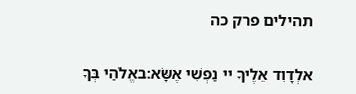תהילים פרק כה

אלְדָוִד אֵלֶיךָ יי נַפְשִׁי אֶשָּׂא:באֱלֹהַי בְּךָ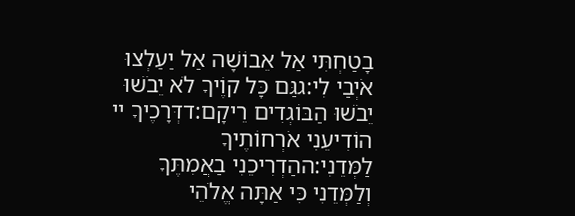בָטַחְתִּי אַל אֵבוֹשָׁה אַל יַעַלְצוּ אֹיְבַי לִי:גגַּם כָּל קוֶֹיךָ לֹא יֵבֹשׁוּ יֵבֹשׁוּ הַבּוֹגְדִים רֵיקָם:דדְּרָכֶיךָ יי הוֹדִיעֵנִי אֹרְחוֹתֶיךָ לַמְּדֵנִי:ההַדְרִיכֵנִי בַאֲמִתֶּךָ וְלַמְּדֵנִי כִּי אַתָּה אֱלֹהֵי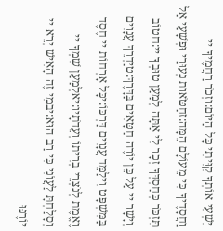יִשְׁעִי אוֹתְךָ קִוִּיתִי כָּל הַיּוֹם:וזְכֹר רַחֲמֶיךָ יי וַחֲסָדֶיךָ כִּי מֵעוֹלָם הֵמָּה:זחַטֹּאות נְעוּרַי וּפְשָׁעַי אַל תִּזְכֹּר כְּחַסְדְּךָ זְכָר לִי אַתָּה לְמַעַן טוּבְךָ יי:חטוֹב וְיָשָׁר יי עַל כֵּן יוֹרֶה חַטָּאִים בַּדָּרֶךְ:טיַדְרֵךְ עֲנָוִים בַּמִּשְׁפָּט וִילַמֵּד עֲנָוִים דַּרְכּוֹ:יכָּל אָרְחוֹת יי חֶסֶד וֶאֱמֶת לְנֹצְרֵי בְרִיתוֹ וְעֵדֹתָיו:יאלְמַעַן שִׁמְךָ יי וְסָלַחְתָּ לַעֲוֹנִי כִּי רַב הוּא:יבמִי זֶה הָאִישׁ יְרֵא יי יוֹרֶנּוּ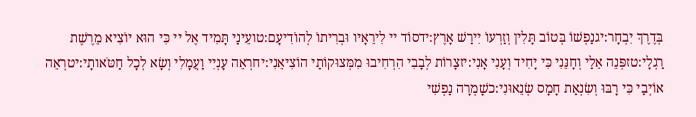בְּדֶרֶךְ יִבְחָר:יגנַפְשׁוֹ בְּטוֹב תָּלִין וְזַרְעוֹ יִירַשׁ אָרֶץ:ידסוֹד יי לִירֵאָיו וּבְרִיתוֹ לְהוֹדִיעָם:טועֵינַי תָּמִיד אֶל יי כִּי הוּא יוֹצִיא מֵרֶשֶׁת רַגְלָי:טזפְּנֵה אֵלַי וְחָנֵּנִי כִּי יָחִיד וְעָנִי אָנִי:יזצָרוֹת לְבָבִי הִרְחִיבוּ מִמְּצוּקוֹתַי הוֹצִיאֵנִי:יחרְאֵה עָנְיִי וַעֲמָלִי וְשָׂא לְכָל חַטֹּאותָי:יטרְאֵה אוֹיְבַי כִּי רָבּוּ וְשִׂנְאַת חָמָס שְׂנֵאוּנִי:כשָׁמְרָה נַפְשִׁי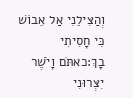וְהַצִּילֵנִי אַל אֵבוֹשׁ כִּי חָסִיתִי בָךְ:כאתֹּם וָיֹשֶׁר יִצְּרוּנִי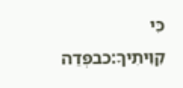כִּי קִוִּיתִיךָ:כבפְּדֵה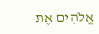אֱלֹהִים אֶת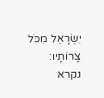יִשְׂרָאֵל מִכֹּל צָרוֹתָיו:
נקרא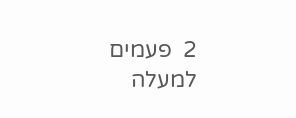2  פעמים
למעלה